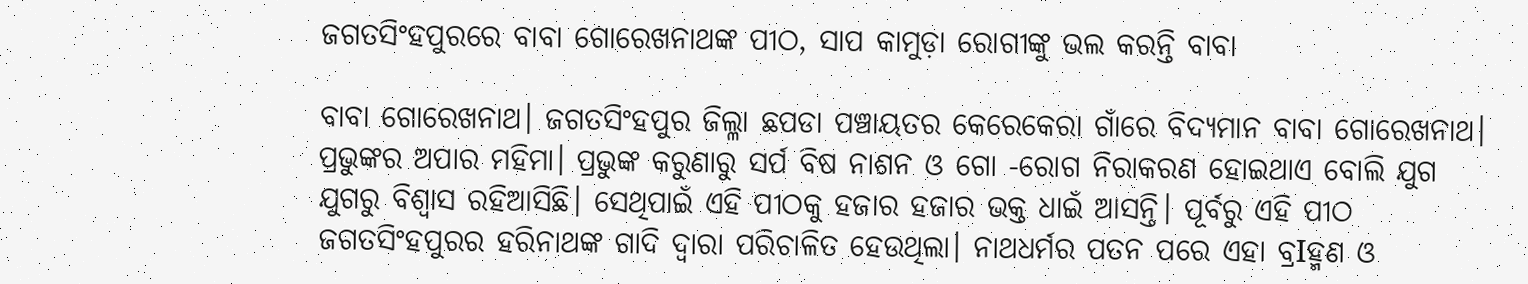ଜଗତସିଂହପୁରରେ ବାବା ଗୋରେଖନାଥଙ୍କ ପୀଠ, ସାପ କାମୁଡ଼ା ରୋଗୀଙ୍କୁ ଭଲ କରନ୍ତି ବାବା

ବାବା ଗୋରେଖନାଥ। ଜଗତସିଂହପୁର ଜିଲ୍ଳା ଛପଡା ପଞ୍ଚାୟତର କେରେକେରା ଗାଁରେ ବିଦ୍ୟମାନ ବାବା ଗୋରେଖନାଥ। ପ୍ରଭୁଙ୍କର ଅପାର ମହିମା। ପ୍ରଭୁଙ୍କ କରୁଣାରୁ ସର୍ପ ବିଷ ନାଶନ ଓ ଗୋ -ରୋଗ ନିରାକରଣ ହୋଇଥାଏ ବୋଲି ଯୁଗ ଯୁଗରୁ ବିଶ୍ବାସ ରହିଆସିଛି। ସେଥିପାଇଁ ଏହି ପୀଠକୁ ହଜାର ହଜାର ଭକ୍ତ ଧାଇଁ ଆସନ୍ତି। ପୂର୍ବରୁ ଏହି ପୀଠ ଜଗତସିଂହପୁରର ହରିନାଥଙ୍କ ଗାଦି ଦ୍ୱାରା ପରିଚାଳିତ ହେଉଥିଲା। ନାଥଧର୍ମର ପତନ ପରେ ଏହା ବ୍ରIହ୍ମଣ ଓ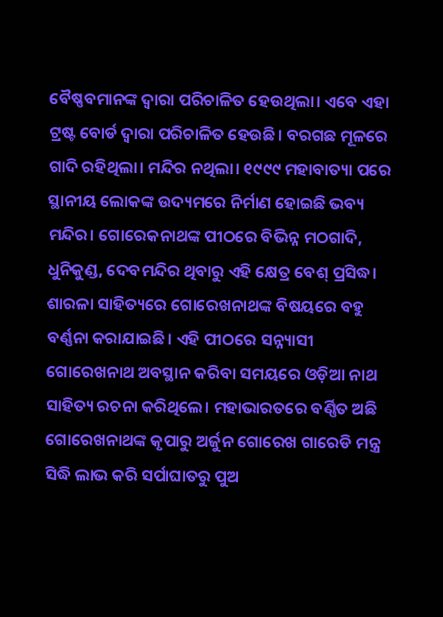ବୈଷ୍ଣବମାନଙ୍କ ଦ୍ୱାରା ପରିଚାଳିତ ହେଉଥିଲା। ଏବେ ଏହା ଟ୍ରଷ୍ଟ ବୋର୍ଡ ଦ୍ୱାରା ପରିଚାଳିତ ହେଉଛି। ବରଗଛ ମୂଳରେ ଗାଦି ରହିଥିଲା। ମନ୍ଦିର ନଥିଲା। ୧୯୯୯ ମହାବାତ୍ୟା ପରେ ସ୍ଥାନୀୟ ଲୋକଙ୍କ ଉଦ୍ୟମରେ ନିର୍ମାଣ ହୋଇଛି ଭବ୍ୟ ମନ୍ଦିର। ଗୋରେକନାଥଙ୍କ ପୀଠରେ ବିଭିନ୍ନ ମଠଗାଦି, ଧୁନିକୁଣ୍ଡ, ଦେବମନ୍ଦିର ଥିବାରୁ ଏହି କ୍ଷେତ୍ର ବେଶ୍ ପ୍ରସିଦ୍ଧ। ଶାରଳା ସାହିତ୍ୟରେ ଗୋରେଖନାଥଙ୍କ ବିଷୟରେ ବହୁ ବର୍ଣ୍ଣନା କରାଯାଇଛି। ଏହି ପୀଠରେ ସନ୍ନ୍ୟାସୀ ଗୋରେଖନାଥ ଅବସ୍ଥାନ କରିବା ସମୟରେ ଓଡ଼ିଆ ନାଥ ସାହିତ୍ୟ ରଚନା କରିଥିଲେ। ମହାଭାରତରେ ବର୍ଣ୍ଣିତ ଅଛି ଗୋରେଖନାଥଙ୍କ କୃପାରୁ ଅର୍ଜୁନ ଗୋରେଖ ଗାରେଡି ମନ୍ତ୍ର ସିଦ୍ଧି ଲାଭ କରି ସର୍ପାଘାତରୁ ପୁଅ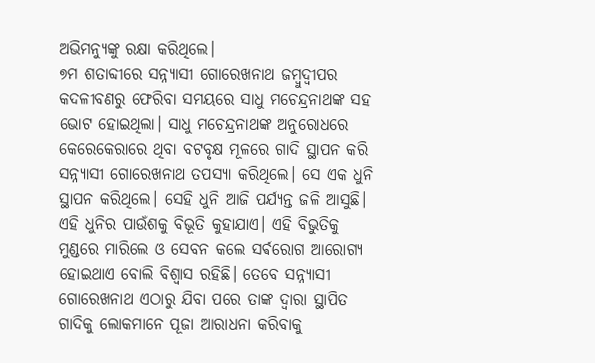ଅଭିମନ୍ୟୁଙ୍କୁ ରକ୍ଷା କରିଥିଲେ।
୭ମ ଶତାବ୍ଦୀରେ ସନ୍ନ୍ୟାସୀ ଗୋରେଖନାଥ ଜମ୍ବୁଦ୍ବୀପର କଦଳୀବଣରୁ ଫେରିବା ସମୟରେ ସାଧୁ ମଚେନ୍ଦ୍ରନାଥଙ୍କ ସହ ଭୋଟ ହୋଇଥିଲା। ସାଧୁ ମଚେନ୍ଦ୍ରନାଥଙ୍କ ଅନୁରୋଧରେ କେରେକେରାରେ ଥିବା ବଟବୃକ୍ଷ ମୂଳରେ ଗାଦି ସ୍ଥାପନ କରି ସନ୍ନ୍ୟାସୀ ଗୋରେଖନାଥ ତପସ୍ୟା କରିଥିଲେ। ସେ ଏକ ଧୁନି ସ୍ଥାପନ କରିଥିଲେ। ସେହି ଧୁନି ଆଜି ପର୍ଯ୍ୟନ୍ତ ଜଳି ଆସୁଛି। ଏହି ଧୁନିର ପାଉଁଶକୁ ବିଭୂତି କୁହାଯାଏ। ଏହି ବିଭୁତିକୁ ମୁଣ୍ଡରେ ମାରିଲେ ଓ ସେବନ କଲେ ସର୍ଵରୋଗ ଆରୋଗ୍ୟ ହୋଇଥାଏ ବୋଲି ବିଶ୍ବାସ ରହିଛି। ତେବେ ସନ୍ନ୍ୟାସୀ ଗୋରେଖନାଥ ଏଠାରୁ ଯିବା ପରେ ତାଙ୍କ ଦ୍ବାରା ସ୍ଥାପିତ ଗାଦିକୁ ଲୋକମାନେ ପୂଜା ଆରାଧନା କରିବାକୁ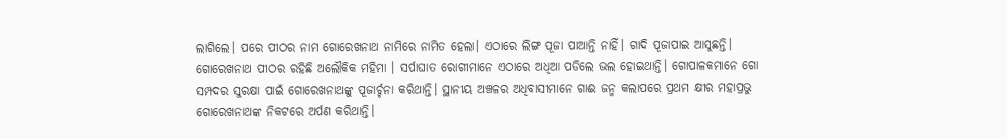ଲାଗିଲେ। ପରେ ପୀଠର ନାମ ଗୋରେଖନାଥ ନାମିରେ ନାମିତ ହେଲା। ଏଠାରେ ଲିଙ୍ଗ ପୂଜା ପାଆନ୍ତି ନାହିଁ। ଗାଦି ପୂଜାପାଇ ଆସୁଛନ୍ତି।
ଗୋରେଖନାଥ ପୀଠର ରହିଛି ଅଲୌକିକ ମହିମା । ସର୍ପାଘାତ ରୋଗୀମାନେ ଏଠାରେ ଅଧିଆ ପଡିଲେ ଭଲ ହୋଇଥାନ୍ତି। ଗୋପାଳକମାନେ ଗୋ ସମ୍ପଦର ସୁରକ୍ଷା ପାଇଁ ଗୋରେଖନାଥଙ୍କୁ ପୂଜାର୍ଚ୍ଚନା କରିଥାନ୍ତି। ସ୍ଥାନୀୟ ଅଞ୍ଚଳର ଅଧିବାସୀମାନେ ଗାଈ ଜନ୍ମ କଲାପରେ ପ୍ରଥମ କ୍ଷୀର ମହାପ୍ରଭୁ ଗୋରେଖନାଥଙ୍କ ନିକଟରେ ଅର୍ପଣ କରିଥାନ୍ତି।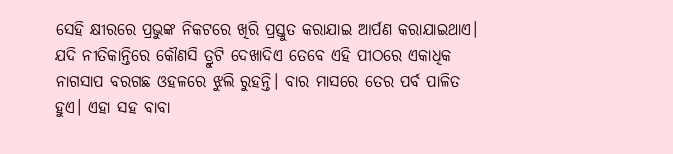ସେହି କ୍ଷୀରରେ ପ୍ରଭୁଙ୍କ ନିକଟରେ ଖିରି ପ୍ରସ୍ତୁତ କରାଯାଇ ଆର୍ପଣ କରାଯାଇଥାଏ। ଯଦି ନୀତିକାନ୍ତିରେ କୌଣସି ତ୍ରୁଟି ଦେଖାଦିଏ ତେବେ ଏହି ପୀଠରେ ଏକାଧିକ ନାଗସାପ ବରଗଛ ଓହଳରେ ଝୁଲି ରୁହନ୍ତି। ବାର ମାସରେ ତେର ପର୍ବ ପାଳିତ ହୁଏ। ଏହା ସହ ବାବା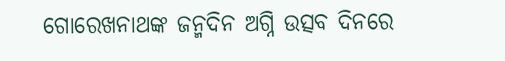ଗୋରେଖନାଥଙ୍କ ଜନ୍ମଦିନ ଅଗ୍ନି ଉତ୍ସବ ଦିନରେ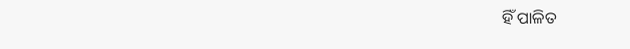ହିଁ ପାଳିତ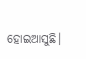ହୋଇଆସୁଛି।